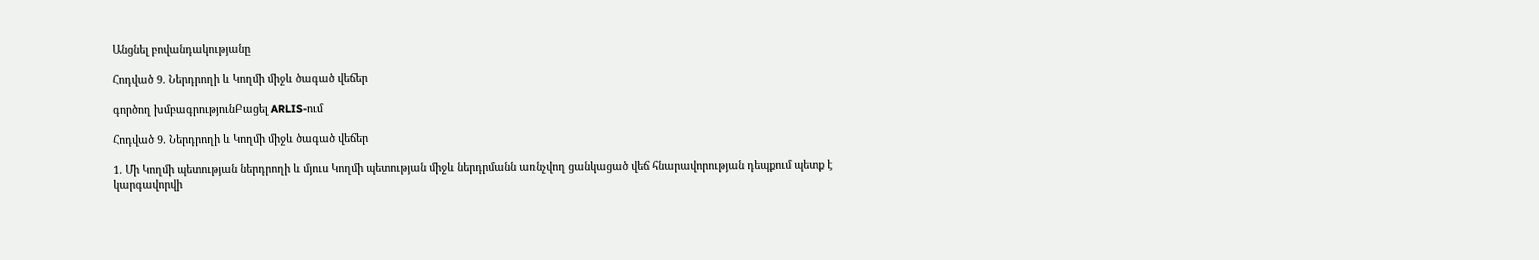Անցնել բովանդակությանը

Հոդված 9. Ներդրողի և Կողմի միջև ծագած վեճեր

գործող խմբագրությունԲացել ARLIS-ում

Հոդված 9. Ներդրողի և Կողմի միջև ծագած վեճեր

1. Մի Կողմի պետության ներդրողի և մյուս Կողմի պետության միջև ներդրմանն առնչվող ցանկացած վեճ հնարավորության դեպքում պետք է կարգավորվի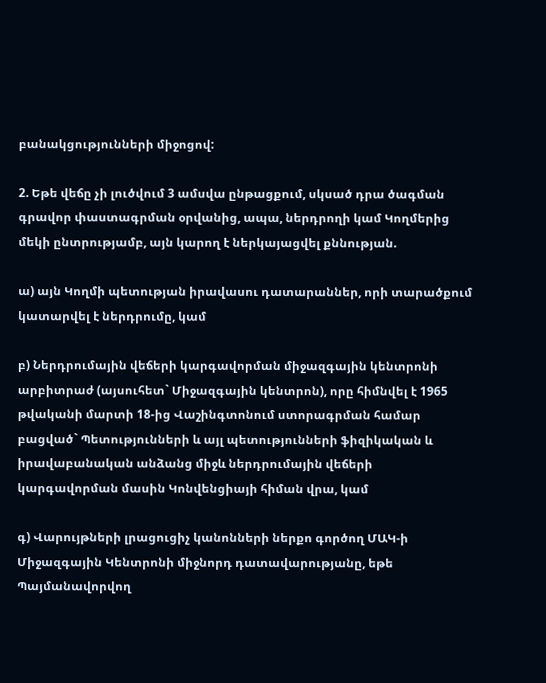բանակցությունների միջոցով:

2. Եթե վեճը չի լուծվում 3 ամսվա ընթացքում, սկսած դրա ծագման գրավոր փաստագրման օրվանից, ապա, ներդրողի կամ Կողմերից մեկի ընտրությամբ, այն կարող է ներկայացվել քննության.

ա) այն Կողմի պետության իրավասու դատարաններ, որի տարածքում կատարվել է ներդրումը, կամ

բ) Ներդրումային վեճերի կարգավորման միջազգային կենտրոնի արբիտրաժ (այսուհետ` Միջազգային կենտրոն), որը հիմնվել է 1965 թվականի մարտի 18-ից Վաշինգտոնում ստորագրման համար բացված` Պետությունների և այլ պետությունների ֆիզիկական և իրավաբանական անձանց միջև ներդրումային վեճերի կարգավորման մասին Կոնվենցիայի հիման վրա, կամ

գ) Վարույթների լրացուցիչ կանոնների ներքո գործող ՄԱԿ-ի Միջազգային Կենտրոնի միջնորդ դատավարությանը, եթե Պայմանավորվող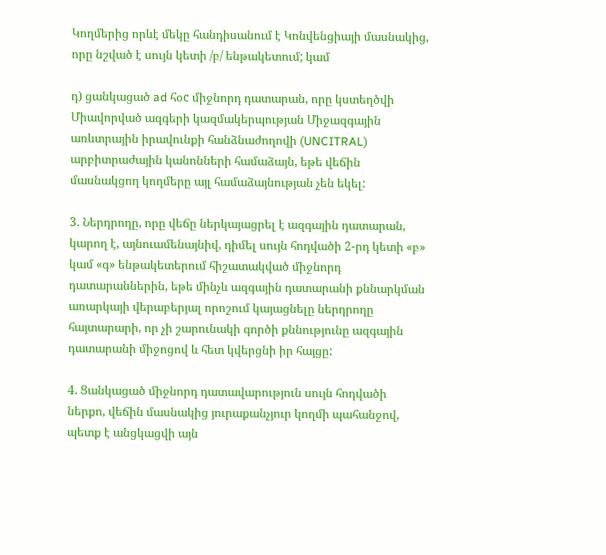Կողմերից որևէ մեկը հանդիսանում է Կոնվենցիայի մասնակից, որը նշված է սույն կետի /բ/ ենթակետում; կամ

դ) ցանկացած ad հօc միջնորդ դատարան, որը կստեղծվի Միավորված ազգերի կազմակերպության Միջազգային առևտրային իրավունքի հանձնաժողովի (UNCITRAL) արբիտրաժային կանոնների համաձայն, եթե վեճին մասնակցող կողմերը այլ համաձայնության չեն եկել:

3. Ներդրողը, որը վեճը ներկայացրել է ազգային դատարան, կարող է, այնուամենայնիվ, դիմել սույն հոդվածի 2-րդ կետի «բ» կամ «գ» ենթակետերում հիշատակված միջնորդ դատարաններին, եթե մինչև ազգային դատարանի քննարկման առարկայի վերաբերյալ որոշում կայացնելը ներդրողը հայտարարի, որ չի շարունակի գործի քննությունը ազգային դատարանի միջոցով և հետ կվերցնի իր հայցը:

4. Ցանկացած միջնորդ դատավարություն սույն հոդվածի ներքո, վեճին մասնակից յուրաքանչյուր կողմի պահանջով, պետք է անցկացվի այն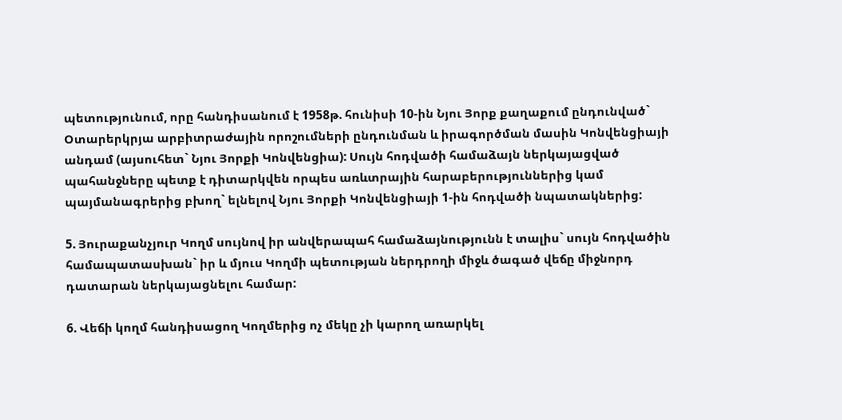պետությունում, որը հանդիսանում է 1958թ. հունիսի 10-ին Նյու Յորք քաղաքում ընդունված` Օտարերկրյա արբիտրաժային որոշումների ընդունման և իրագործման մասին Կոնվենցիայի անդամ (այսուհետ` Նյու Յորքի Կոնվենցիա): Սույն հոդվածի համաձայն ներկայացված պահանջները պետք է դիտարկվեն որպես առևտրային հարաբերություններից կամ պայմանագրերից բխող` ելնելով Նյու Յորքի Կոնվենցիայի 1-ին հոդվածի նպատակներից:

5. Յուրաքանչյուր Կողմ սույնով իր անվերապահ համաձայնությունն է տալիս` սույն հոդվածին համապատասխան` իր և մյուս Կողմի պետության ներդրողի միջև ծագած վեճը միջնորդ դատարան ներկայացնելու համար:

6. Վեճի կողմ հանդիսացող Կողմերից ոչ մեկը չի կարող առարկել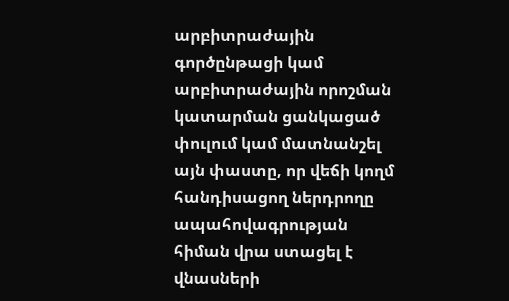արբիտրաժային գործընթացի կամ արբիտրաժային որոշման կատարման ցանկացած փուլում կամ մատնանշել այն փաստը, որ վեճի կողմ հանդիսացող ներդրողը ապահովագրության հիման վրա ստացել է վնասների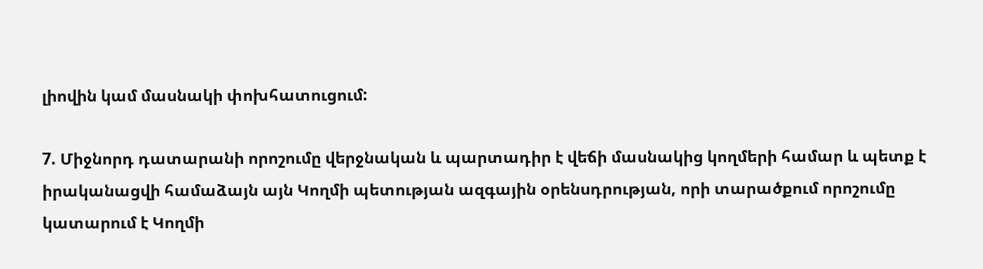լիովին կամ մասնակի փոխհատուցում:

7. Միջնորդ դատարանի որոշումը վերջնական և պարտադիր է վեճի մասնակից կողմերի համար և պետք է իրականացվի համաձայն այն Կողմի պետության ազգային օրենսդրության, որի տարածքում որոշումը կատարում է Կողմի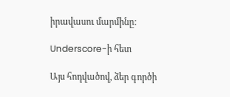իրավասու մարմինը:

Underscore-ի հետ

Այս հոդվածով, ձեր գործի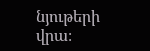նյութերի վրա։